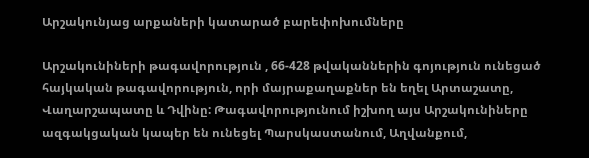Արշակունյաց արքաների կատարած բարեփոխումները

Արշակունիների թագավորություն , 66-428 թվականներին գոյություն ունեցած հայկական թագավորություն, որի մայրաքաղաքներ են եղել Արտաշատը, Վաղարշապատը և Դվինը: Թագավորությունում իշխող այս Արշակունիները ազգակցական կապեր են ունեցել Պարսկաստանում, Աղվանքում,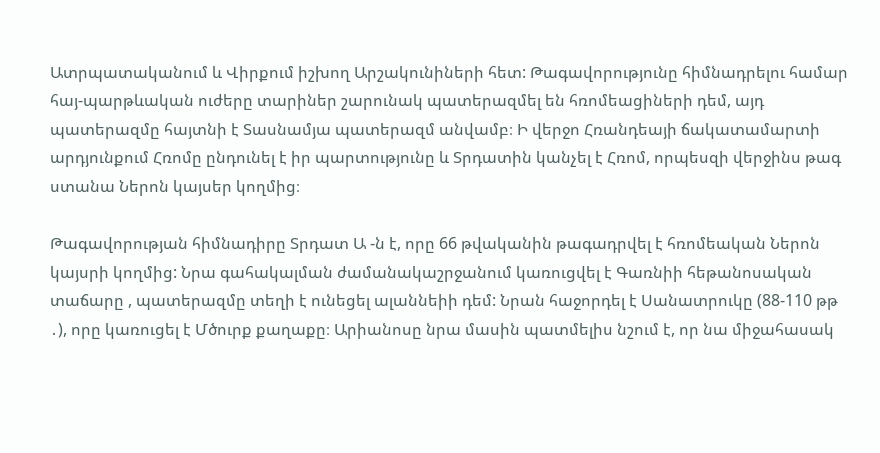Ատրպատականում և Վիրքում իշխող Արշակունիների հետ: Թագավորությունը հիմնադրելու համար հայ-պարթևական ուժերը տարիներ շարունակ պատերազմել են հռոմեացիների դեմ, այդ պատերազմը հայտնի է Տասնամյա պատերազմ անվամբ։ Ի վերջո Հռանդեայի ճակատամարտի արդյունքում Հռոմը ընդունել է իր պարտությունը և Տրդատին կանչել է Հռոմ, որպեսզի վերջինս թագ ստանա Ներոն կայսեր կողմից։

Թագավորության հիմնադիրը Տրդատ Ա -ն է, որը 66 թվականին թագադրվել է հռոմեական Ներոն կայսրի կողմից: Նրա գահակալման ժամանակաշրջանում կառուցվել է Գառնիի հեթանոսական տաճարը , պատերազմը տեղի է ունեցել ալաննեիի դեմ: Նրան հաջորդել է Սանատրուկը (88-110 թթ ․), որը կառուցել է Մծուրք քաղաքը։ Արիանոսը նրա մասին պատմելիս նշում է, որ նա միջահասակ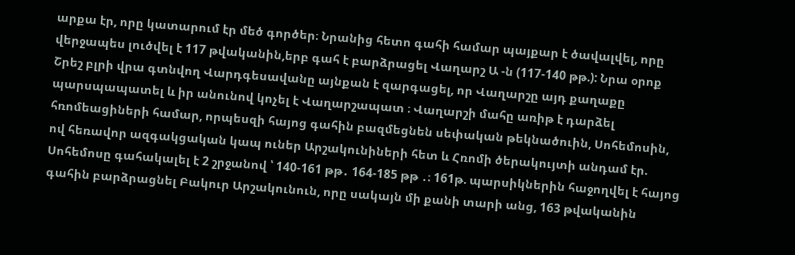արքա էր, որը կատարում էր մեծ գործեր։ Նրանից հետո գահի համար պայքար է ծավալվել, որը վերջապես լուծվել է 117 թվականին,երբ գահ է բարձրացել Վաղարշ Ա -ն (117-140 թթ.): Նրա օրոք Շրեշ բլրի վրա գտնվող Վարդգեսավանը այնքան է զարգացել, որ Վաղարշը այդ քաղաքը պարսպապատել և իր անունով կոչել է Վաղարշապատ ։ Վաղարշի մահը առիթ է դարձել հռոմեացիների համար, որպեսզի հայոց գահին բազմեցնեն սեփական թեկնածուին, Սոհեմոսին, ով հեռավոր ազգակցական կապ ուներ Արշակունիների հետ և Հռոմի ծերակույտի անդամ էր. Սոհեմոսը գահակալել է 2 շրջանով ՝ 140-161 թթ․ 164-185 թթ ․։ 161թ. պարսիկներին հաջողվել է հայոց գահին բարձրացնել Բակուր Արշակունուն, որը սակայն մի քանի տարի անց, 163 թվականին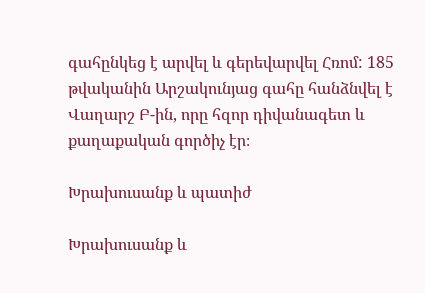գահընկեց է արվել և գերեվարվել Հռոմ: 185 թվականին Արշակունյաց գահը հանձնվել է Վաղարշ Բ-ին, որը հզոր դիվանագետ և քաղաքական գործիչ էր։

Խրախուսանք և պատիժ

Խրախուսանք և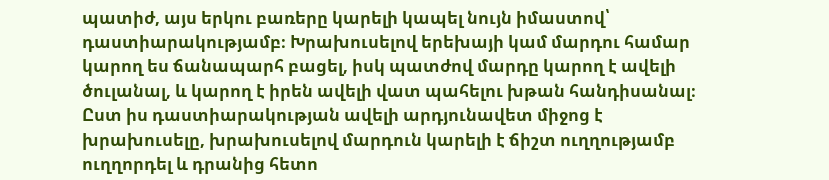պատիժ, այս երկու բառերը կարելի կապել նույն իմաստով՝ դաստիարակությամբ։ Խրախուսելով երեխայի կամ մարդու համար կարող ես ճանապարհ բացել, իսկ պատժով մարդը կարող է ավելի ծուլանալ, և կարող է իրեն ավելի վատ պահելու խթան հանդիսանալ։ Ըստ իս դաստիարակության ավելի արդյունավետ միջոց է խրախուսելը, խրախուսելով մարդուն կարելի է ճիշտ ուղղությամբ ուղղորդել և դրանից հետո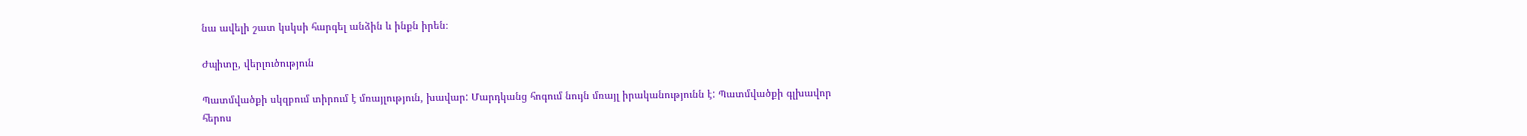նա ավելի շատ կսկսի հարգել անձին և ինքն իրեն։

Ժպիտը, վերլուծություն

Պատմվածքի սկզբում տիրում է մռայլություն, խավար: Մարդկանց հոգում նույն մռայլ իրականությունն է: Պատմվածքի գլխավոր հերոս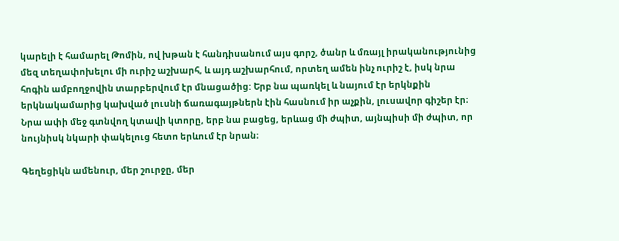կարելի է համարել Թոմին, ով խթան է հանդիսանում այս գորշ, ծանր և մռայլ իրականությունից մեզ տեղափոխելու մի ուրիշ աշխարհ, և այդ աշխարհում, որտեղ ամեն ինչ ուրիշ է, իսկ նրա հոգին ամբողջովին տարբերվում էր մնացածից: Երբ նա պառկել և նայում էր երկնքին երկնակամարից կախված լուսնի ճառագայթներն էին հասնում իր աչքին, լուսավոր գիշեր էր։ Նրա ափի մեջ գտնվող կտավի կտորը, երբ նա բացեց, երևաց մի ժպիտ, այնպիսի մի ժպիտ, որ նույնիսկ նկարի փակելուց հետո երևում էր նրան։

Գեղեցիկն ամենուր, մեր շուրջը, մեր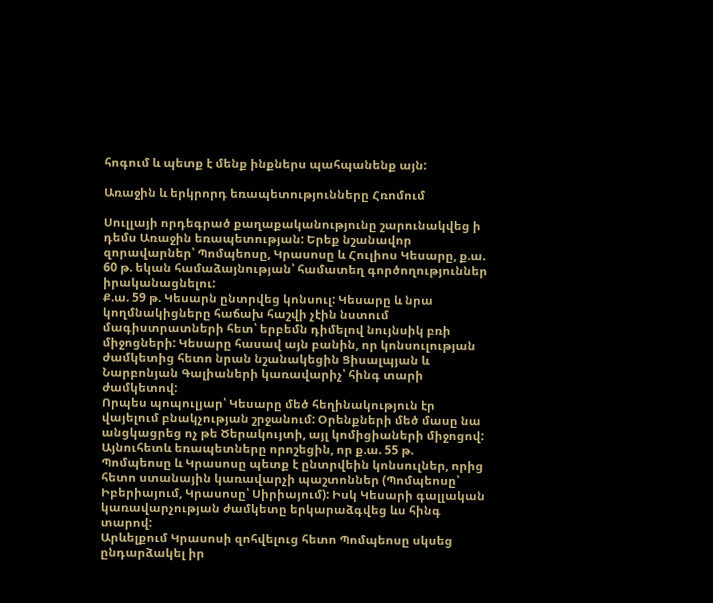հոգում և պետք է մենք ինքներս պահպանենք այն:

Առաջին և երկրորդ եռապետությունները Հռոմում

Սուլլայի որդեգրած քաղաքականությունը շարունակվեց ի դեմս Առաջին եռապետության: Երեք նշանավոր զորավարներ՝ Պոմպեոսը, Կրասոսը և Հուլիոս Կեսարը, ք.ա. 60 թ. եկան համաձայնության՝ համատեղ գործողություններ իրականացնելու:
Ք.ա. 59 թ. Կեսարն ընտրվեց կոնսուլ: Կեսարը և նրա կողմնակիցները հաճախ հաշվի չէին նստում մագիստրատների հետ՝ երբեմն դիմելով նույնսիկ բռի միջոցների: Կեսարը հասավ այն բանին, որ կոնսուլության ժամկետից հետո նրան նշանակեցին Ցիսալպյան և Նարբոնյան Գալիաների կառավարիչ՝ հինգ տարի ժամկետով:
Որպես պոպուլյար՝ Կեսարը մեծ հեղինակություն էր վայելում բնակչության շրջանում: Օրենքների մեծ մասը նա անցկացրեց ոչ թե Ծերակույտի, այլ կոմիցիաների միջոցով: Այնուհետև եռապետները որոշեցին, որ ք.ա. 55 թ. Պոմպեոսը և Կրասոսը պետք է ընտրվեին կոնսուլներ, որից հետո ստանային կառավարչի պաշտոններ (Պոմպեոսը՝ Իբերիայում, Կրասոսը՝ Սիրիայում): Իսկ Կեսարի գալլական կառավարչության ժամկետը երկարաձգվեց ևս հինգ տարով:
Արևելքում Կրասոսի զոհվելուց հետո Պոմպեոսը սկսեց ընդարձակել իր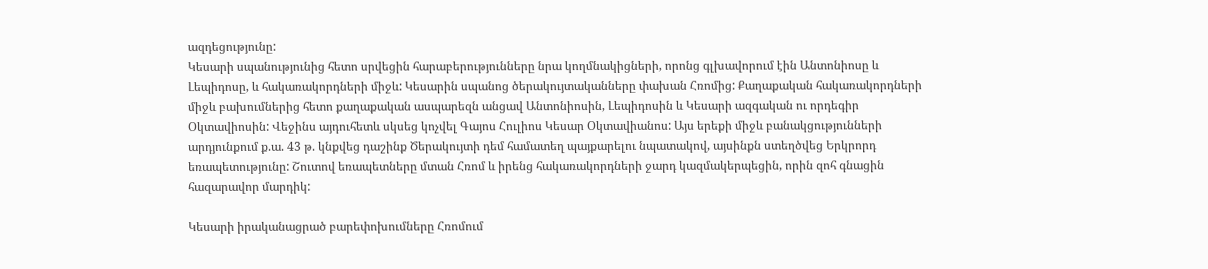ազդեցությունը:
Կեսարի սպանությունից հետո սրվեցին հարաբերությունները նրա կողմնակիցների, որոնց գլխավորում էին Անտոնիոսը և Լեպիդոսը, և հակառակորդների միջև: Կեսարին սպանոց ծերակույտականները փախան Հռոմից: Քաղաքական հակառակորդների միջև բախումներից հետո քաղաքական ասպարեզն անցավ Անտոնիոսին, Լեպիդոսին և Կեսարի ազգական ու որդեգիր Օկտավիոսին: Վեջինս այդուհետև սկսեց կոչվել Գայոս Հուլիոս Կեսար Օկտավիանոս: Այս երեքի միջև բանակցությունների արդյունքում ք.ա. 43 թ. կնքվեց դաշինք Ծերակույտի դեմ համատեղ պայքարելու նպատակով, այսինքն ստեղծվեց Երկրորդ եռապետությունը: Շուտով եռապետները մտան Հռոմ և իրենց հակառակորդների ջարդ կազմակերպեցին, որին զոհ գնացին հազարավոր մարդիկ:

Կեսարի իրականացրած բարեփոխումները Հռոմում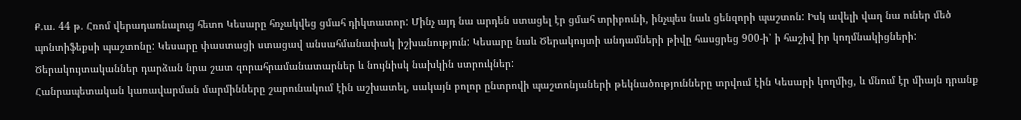Ք.ա. 44 թ. Հռոմ վերադառնալուց հետո Կեսարը հռչակվեց ցմահ դիկտատոր: Մինչ այդ նա արդեն ստացել էր ցմահ տրիբունի, ինչպես նաև ցենզորի պաշտոն: Իսկ ավելի վաղ նա ուներ մեծ պոնտիֆեքսի պաշտոնը: Կեսարը փաստացի ստացավ անսահմանափակ իշխանություն: Կեսարը նաև Ծերակույտի անդամների թիվը հասցրեց 900-ի՝ ի հաշիվ իր կողմնակիցների: Ծերակույտականներ դարձան նրա շատ զորահրամանատարներ և նույնիսկ նախկին ստրուկներ:
Հանրապետական կառավարման մարմինները շարունակում էին աշխատել, սակայն բոլոր ընտրովի պաշտոնյաների թեկնածությունները տրվում էին Կեսարի կողմից, և մնում էր միայն դրանք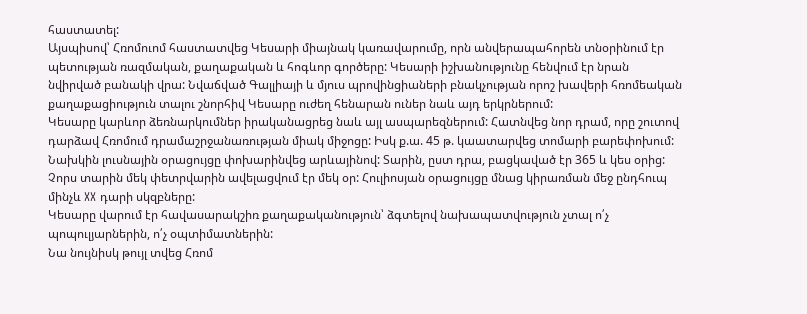հաստատել:
Այսպիսով՝ Հռոմուոմ հաստատվեց Կեսարի միայնակ կառավարումը, որն անվերապահորեն տնօրինում էր պետության ռազմական, քաղաքական և հոգևոր գործերը: Կեսարի իշխանությունը հենվում էր նրան նվիրված բանակի վրա: Նվաճված Գալլիայի և մյուս պրովինցիաների բնակչության որոշ խավերի հռոմեական քաղաքացիություն տալու շնորհիվ Կեսարը ուժեղ հենարան ուներ նաև այդ երկրներում:
Կեսարը կարևոր ձեռնարկումներ իրականացրեց նաև այլ ասպարեզներում: Հատնվեց նոր դրամ, որը շուտով դարձավ Հռոմում դրամաշրջանառության միակ միջոցը: Իսկ ք.ա. 45 թ. կաատարվեց տոմարի բարեփոխում: Նախկին լուսնային օրացույցը փոխարինվեց արևայինով: Տարին, ըստ դրա, բացկաված էր 365 և կես օրից: Չորս տարին մեկ փետրվարին ավելացվում էր մեկ օր: Հուլիոսյան օրացույցը մնաց կիրառման մեջ ընդհուպ մինչև XX դարի սկզբները:
Կեսարը վարում էր հավասարակշիռ քաղաքականություն՝ ձգտելով նախապատվություն չտալ ո՛չ պոպուլյարներին, ո՛չ օպտիմատներին:
Նա նույնիսկ թույլ տվեց Հռոմ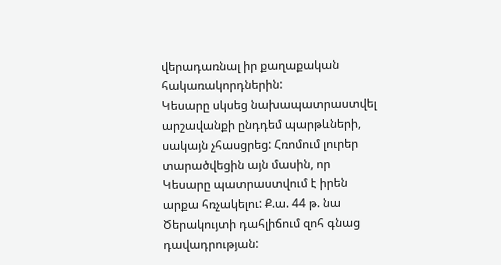վերադառնալ իր քաղաքական հակառակորդներին:
Կեսարը սկսեց նախապատրաստվել արշավանքի ընդդեմ պարթևների, սակայն չհասցրեց: Հռոմում լուրեր տարածվեցին այն մասին, որ Կեսարը պատրաստվում է իրեն արքա հռչակելու: Ք.ա. 44 թ. նա Ծերակույտի դահլիճում զոհ գնաց դավադրության: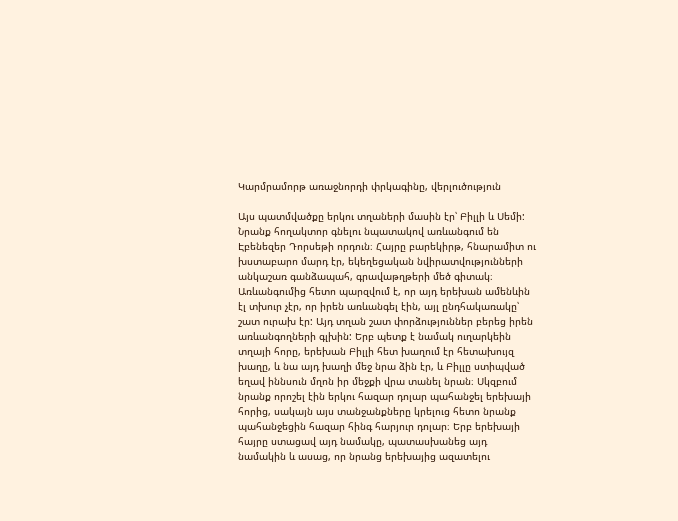Կարմրամորթ առաջնորդի փրկագինը, վերլուծություն

Այս պատմվածքը երկու տղաների մասին էր՝ Բիլլի և Սեմի: Նրանք հողակտոր գնելու նպատակով առևանգում են  Էբենեզեր Դորսեթի որդուն։ Հայրը բարեկիրթ, հնարամիտ ու խստաբարո մարդ էր, եկեղեցական նվիրատվությունների անկաշառ գանձապահ, գրավաթղթերի մեծ գիտակ։ Առևանգումից հետո պարզվում է, որ այդ երեխան ամենևին էլ տխուր չէր, որ իրեն առևանգել էին, այլ ընդհակառակը՝ շատ ուրախ էր: Այդ տղան շատ փորձություններ բերեց իրեն առևանգողների գլխին: Երբ պետք է նամակ ուղարկեին տղայի հորը, երեխան Բիլլի հետ խաղում էր հետախույզ խաղը, և նա այդ խաղի մեջ նրա ձին էր, և Բիլլը ստիպված եղավ իննսուն մղոն իր մեջքի վրա տանել նրան։ Սկզբում նրանք որոշել էին երկու հազար դոլար պահանջել երեխայի հորից, սակայն այս տանջանքները կրելուց հետո նրանք պահանջեցին հազար հինգ հարյուր դոլար։ Երբ երեխայի հայրը ստացավ այդ նամակը, պատասխանեց այդ նամակին և ասաց, որ նրանց երեխայից ազատելու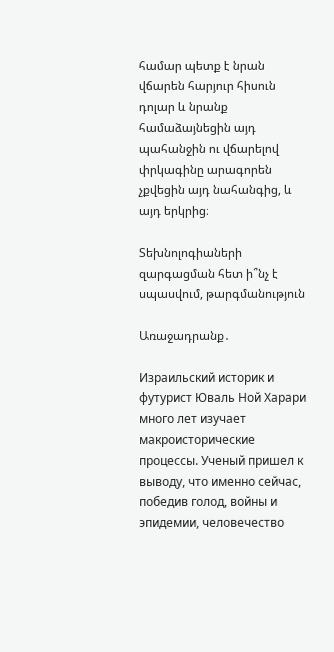համար պետք է նրան վճարեն հարյուր հիսուն դոլար և նրանք համաձայնեցին այդ պահանջին ու վճարելով փրկագինը արագորեն չքվեցին այդ նահանգից, և այդ երկրից։

Տեխնոլոգիաների զարգացման հետ ի՞նչ է սպասվում, թարգմանություն

Առաջադրանք․

Израильский историк и футурист Юваль Ной Харари много лет изучает макроисторические процессы. Ученый пришел к выводу, что именно сейчас, победив голод, войны и эпидемии, человечество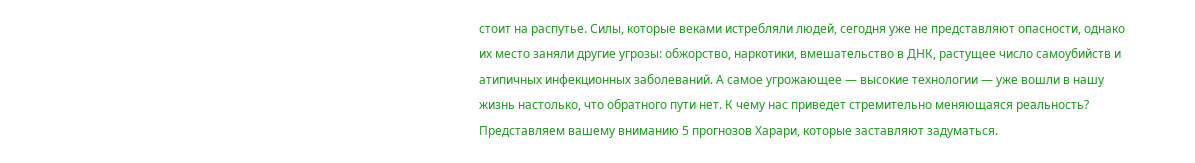стоит на распутье. Силы, которые веками истребляли людей, сегодня уже не представляют опасности, однако их место заняли другие угрозы: обжорство, наркотики, вмешательство в ДНК, растущее число самоубийств и атипичных инфекционных заболеваний. А самое угрожающее — высокие технологии — уже вошли в нашу жизнь настолько, что обратного пути нет. К чему нас приведет стремительно меняющаяся реальность? Представляем вашему вниманию 5 прогнозов Харари, которые заставляют задуматься.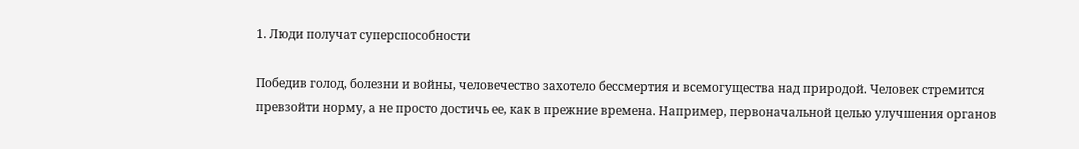1. Люди получат суперспособности

Победив голод, болезни и войны, человечество захотело бессмертия и всемогущества над природой. Человек стремится превзойти норму, а не просто достичь ее, как в прежние времена. Например, первоначальной целью улучшения органов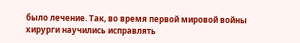было лечение. Так, во время первой мировой войны хирурги научились исправлять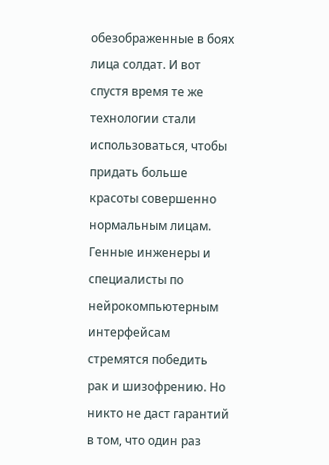обезображенные в боях лица солдат. И вот спустя время те же технологии стали использоваться, чтобы придать больше красоты совершенно нормальным лицам. Генные инженеры и специалисты по нейрокомпьютерным интерфейсам стремятся победить рак и шизофрению. Но никто не даст гарантий в том, что один раз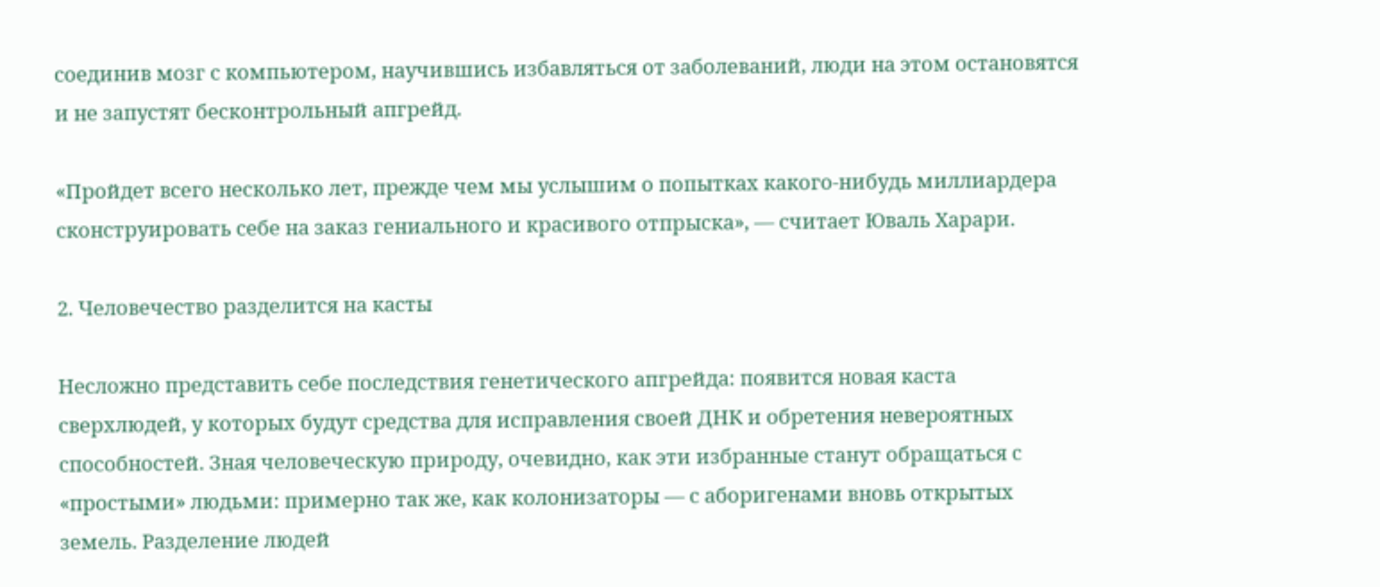соединив мозг с компьютером, научившись избавляться от заболеваний, люди на этом остановятся и не запустят бесконтрольный апгрейд.

«Пройдет всего несколько лет, прежде чем мы услышим о попытках какого-нибудь миллиардера сконструировать себе на заказ гениального и красивого отпрыска», — считает Юваль Харари.

2. Человечество разделится на касты

Несложно представить себе последствия генетического апгрейда: появится новая каста сверхлюдей, у которых будут средства для исправления своей ДНК и обретения невероятных способностей. Зная человеческую природу, очевидно, как эти избранные станут обращаться с «простыми» людьми: примерно так же, как колонизаторы — с аборигенами вновь открытых земель. Разделение людей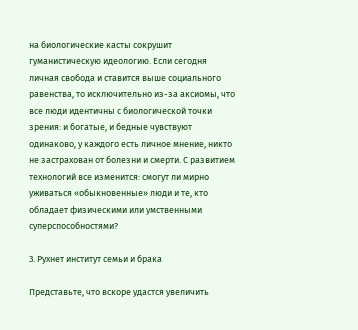на биологические касты сокрушит гуманистическую идеологию. Если сегодня личная свобода и ставится выше социального равенства, то исключительно из-за аксиомы, что все люди идентичны с биологической точки зрения: и богатые, и бедные чувствуют одинаково, у каждого есть личное мнение, никто не застрахован от болезни и смерти. С развитием технологий все изменится: смогут ли мирно уживаться «обыкновенные» люди и те, кто обладает физическими или умственными суперспособностями?

3. Рухнет институт семьи и брака

Представьте, что вскоре удастся увеличить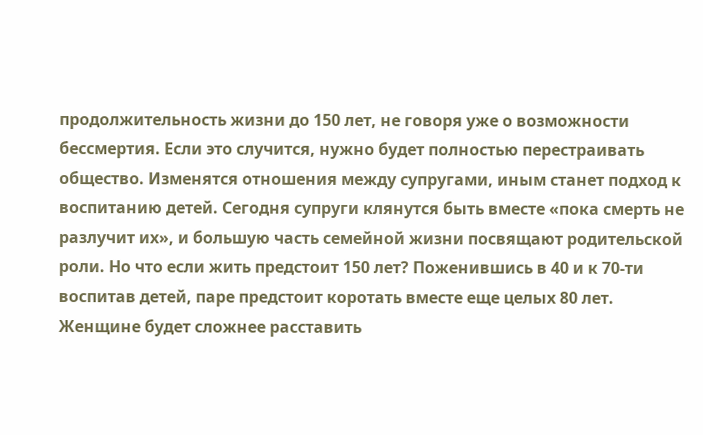продолжительность жизни до 150 лет, не говоря уже о возможности бессмертия. Если это случится, нужно будет полностью перестраивать общество. Изменятся отношения между супругами, иным станет подход к воспитанию детей. Сегодня супруги клянутся быть вместе «пока смерть не разлучит их», и большую часть семейной жизни посвящают родительской роли. Но что если жить предстоит 150 лет? Поженившись в 40 и к 70-ти воспитав детей, паре предстоит коротать вместе еще целых 80 лет. Женщине будет сложнее расставить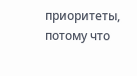приоритеты, потому что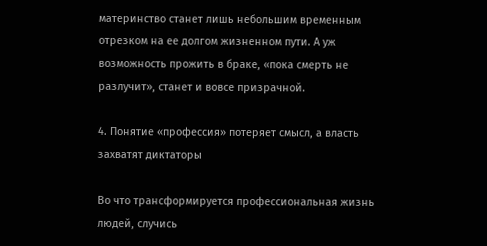материнство станет лишь небольшим временным отрезком на ее долгом жизненном пути. А уж возможность прожить в браке, «пока смерть не разлучит», станет и вовсе призрачной.

4. Понятие «профессия» потеряет смысл, а власть захватят диктаторы

Во что трансформируется профессиональная жизнь людей, случись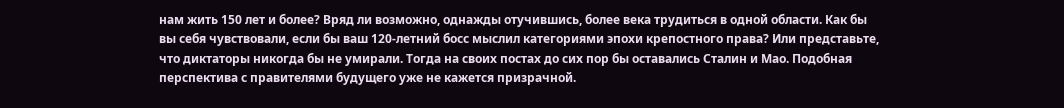нам жить 150 лет и более? Вряд ли возможно, однажды отучившись, более века трудиться в одной области. Как бы вы себя чувствовали, если бы ваш 120-летний босс мыслил категориями эпохи крепостного права? Или представьте, что диктаторы никогда бы не умирали. Тогда на своих постах до сих пор бы оставались Сталин и Мао. Подобная перспектива с правителями будущего уже не кажется призрачной.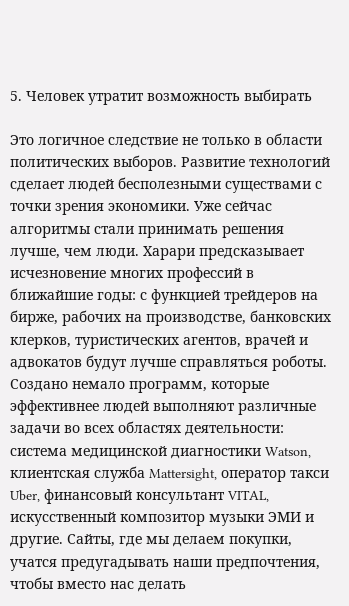5. Человек утратит возможность выбирать

Это логичное следствие не только в области политических выборов. Развитие технологий сделает людей бесполезными существами с точки зрения экономики. Уже сейчас алгоритмы стали принимать решения лучше, чем люди. Харари предсказывает исчезновение многих профессий в ближайшие годы: с функцией трейдеров на бирже, рабочих на производстве, банковских клерков, туристических агентов, врачей и адвокатов будут лучше справляться роботы. Создано немало программ, которые эффективнее людей выполняют различные задачи во всех областях деятельности: система медицинской диагностики Watson, клиентская служба Mattersight, оператор такси Uber, финансовый консультант VITAL, искусственный композитор музыки ЭМИ и другие. Сайты, где мы делаем покупки, учатся предугадывать наши предпочтения, чтобы вместо нас делать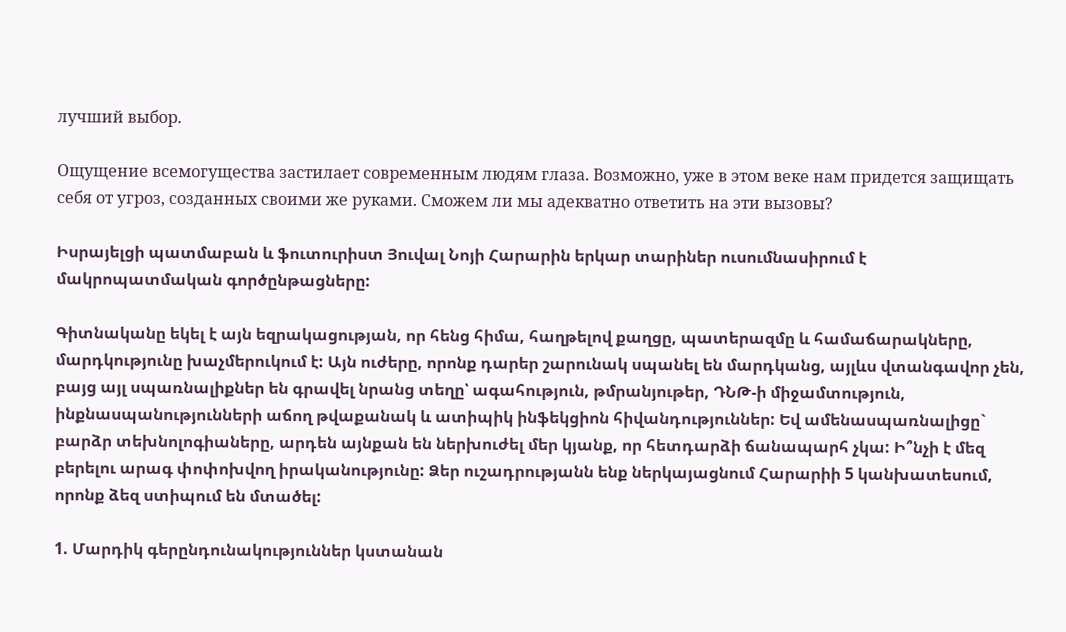лучший выбор.

Ощущение всемогущества застилает современным людям глаза. Возможно, уже в этом веке нам придется защищать себя от угроз, созданных своими же руками. Сможем ли мы адекватно ответить на эти вызовы?

Իսրայելցի պատմաբան և ֆուտուրիստ Յուվալ Նոյի Հարարին երկար տարիներ ուսումնասիրում է մակրոպատմական գործընթացները:

Գիտնականը եկել է այն եզրակացության, որ հենց հիմա, հաղթելով քաղցը, պատերազմը և համաճարակները, մարդկությունը խաչմերուկում է: Այն ուժերը, որոնք դարեր շարունակ սպանել են մարդկանց, այլևս վտանգավոր չեն, բայց այլ սպառնալիքներ են գրավել նրանց տեղը՝ ագահություն, թմրանյութեր, ԴՆԹ-ի միջամտություն, ինքնասպանությունների աճող թվաքանակ և ատիպիկ ինֆեկցիոն հիվանդություններ: Եվ ամենասպառնալիցը` բարձր տեխնոլոգիաները, արդեն այնքան են ներխուժել մեր կյանք, որ հետդարձի ճանապարհ չկա: Ի՞նչի է մեզ բերելու արագ փոփոխվող իրականությունը: Ձեր ուշադրությանն ենք ներկայացնում Հարարիի 5 կանխատեսում, որոնք ձեզ ստիպում են մտածել:

1. Մարդիկ գերընդունակություններ կստանան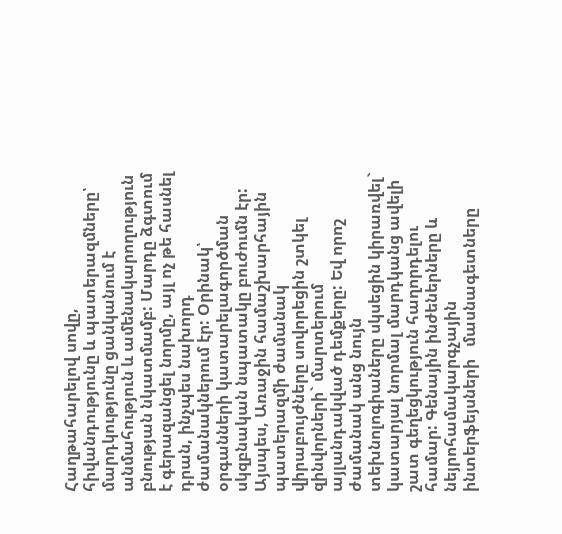Հաղթահարելով սովը, հիվանդությունը և պատերազմները՝ մարդկությունը ցանկանում է անմահություն և ամենակարողություն բնության նկատմամբ: Մարդը ձգտում է գերազանցել նորմը, այլ ոչ թե հասնել դրան, ինչպես նախորդ ժամանակներում էր: Օրինակ՝ օրգանների կատարելագործման սկզբնական նպատակը բուժումն էր: Այսպես, Առաջին համաշխարհային պատերազմի ժամանակ վիրաբույժները սովորեցին շտկել զինվորների` մարտերում այլանդակված դեմքերը: Եվ որոշ ժամանակ անց նույն տեխնոլոգիաները սկսեցին կիրառվել` կատարյալ նորմալ մարդկանց ավելի շատ գեղեցկություն հաղորդելու համար: Գենային ինժեներները և նեյրոհամակարգչային ինտերֆեյսների   մասնագետները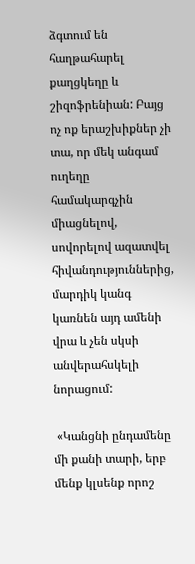ձգտում են հաղթահարել քաղցկեղը և շիզոֆրենիան: Բայց ոչ ոք երաշխիքներ չի տա, որ մեկ անգամ ուղեղը համակարգչին միացնելով,  սովորելով ազատվել հիվանդություններից, մարդիկ կանգ կառնեն այդ ամենի վրա և չեն սկսի անվերահսկելի նորացում:

 «Կանցնի ընդամենը մի քանի տարի, երբ մենք կլսենք որոշ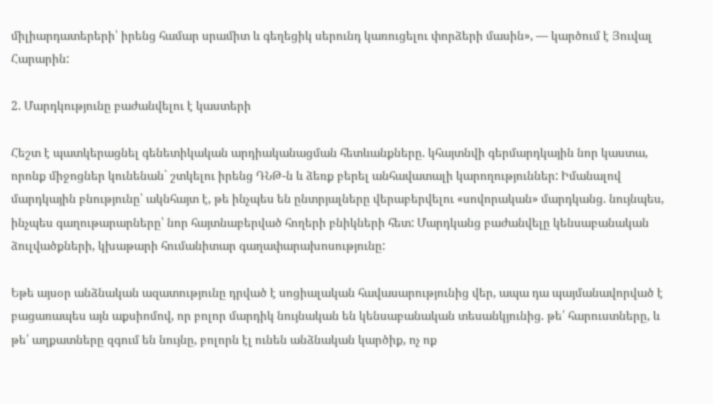միլիարդատերերի՝ իրենց համար սրամիտ և գեղեցիկ սերունդ կառուցելու փորձերի մասին», — կարծում է Յուվալ Հարարին:

2. Մարդկությունը բաժանվելու է կաստերի

Հեշտ է պատկերացնել գենետիկական արդիականացման հետևանքները. կհայտնվի գերմարդկային նոր կաստա, որոնք միջոցներ կունենան` շտկելու իրենց ԴՆԹ-ն և ձեռք բերել անհավատալի կարողություններ: Իմանալով մարդկային բնությունը՝ ակնհայտ է, թե ինչպես են ընտրյալները վերաբերվելու «սովորական» մարդկանց. նույնպես, ինչպես գաղութարարները՝ նոր հայտնաբերված հողերի բնիկների հետ: Մարդկանց բաժանվելը կենսաբանական ձուլվածքների, կխաթարի հումանիտար գաղափարախոսությունը:

Եթե այսօր անձնական ազատությունը դրված է սոցիալական հավասարությունից վեր, ապա դա պայմանավորված է բացառապես այն աքսիոմով, որ բոլոր մարդիկ նույնական են կենսաբանական տեսանկյունից. թե՛ հարուստները, և թե՛ աղքատները զգում են նույնը, բոլորն էլ ունեն անձնական կարծիք, ոչ ոք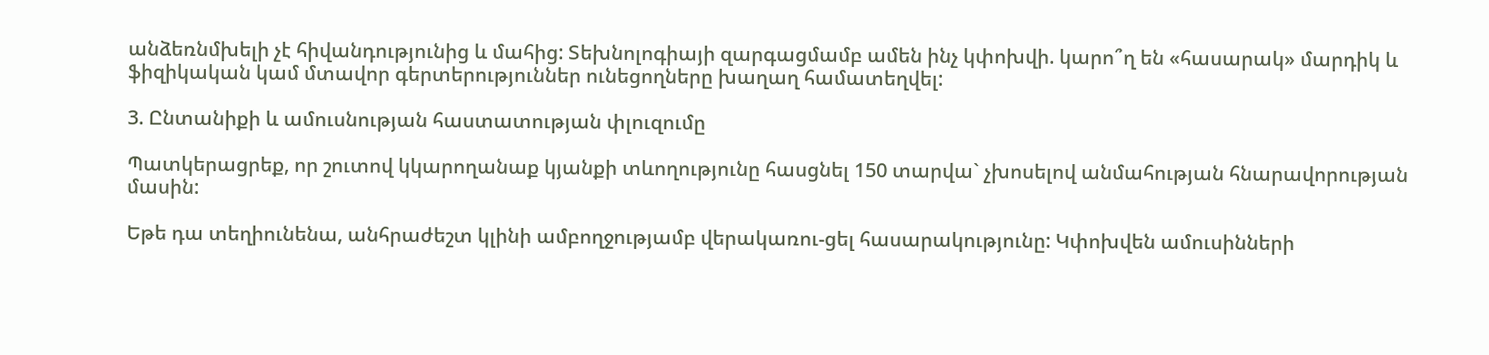անձեռնմխելի չէ հիվանդությունից և մահից: Տեխնոլոգիայի զարգացմամբ ամեն ինչ կփոխվի. կարո՞ղ են «հասարակ» մարդիկ և ֆիզիկական կամ մտավոր գերտերություններ ունեցողները խաղաղ համատեղվել:

3. Ընտանիքի և ամուսնության հաստատության փլուզումը

Պատկերացրեք, որ շուտով կկարողանաք կյանքի տևողությունը հասցնել 150 տարվա` չխոսելով անմահության հնարավորության մասին:

Եթե դա տեղիունենա, անհրաժեշտ կլինի ամբողջությամբ վերակառու-ցել հասարակությունը: Կփոխվեն ամուսինների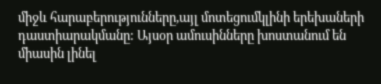միջև հարաբերությունները,այլ մոտեցումկլինի երեխաների դաստիարակմանը: Այսօր ամուսինները խոստանում են միասին լինել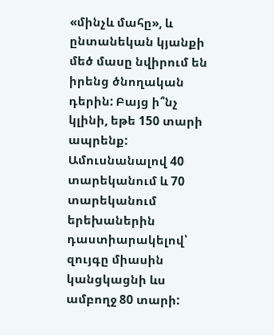«մինչև մահը», և ընտանեկան կյանքի մեծ մասը նվիրում են իրենց ծնողական դերին: Բայց ի՞նչ կլինի, եթե 150 տարի ապրենք: Ամուսնանալով 40 տարեկանում և 70 տարեկանում երեխաներին դաստիարակելով՝ զույգը միասին կանցկացնի ևս  ամբողջ 80 տարի: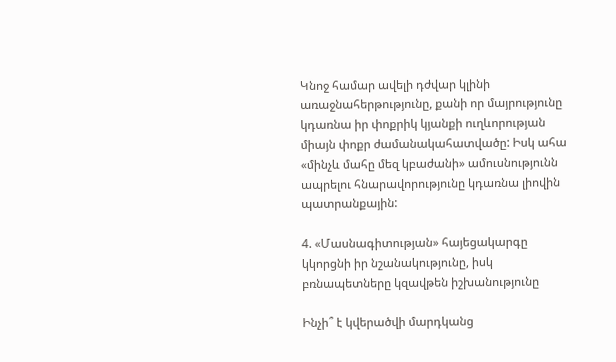Կնոջ համար ավելի դժվար կլինի առաջնահերթությունը, քանի որ մայրությունը կդառնա իր փոքրիկ կյանքի ուղևորության միայն փոքր ժամանակահատվածը: Իսկ ահա «մինչև մահը մեզ կբաժանի» ամուսնությունն ապրելու հնարավորությունը կդառնա լիովին պատրանքային:

4. «Մասնագիտության» հայեցակարգը կկորցնի իր նշանակությունը, իսկ բռնապետները կզավթեն իշխանությունը

Ինչի՞ է կվերածվի մարդկանց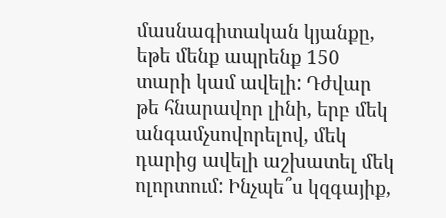մասնագիտական կյանքը, եթե մենք ապրենք 150 տարի կամ ավելի: Դժվար թե հնարավոր լինի, երբ մեկ անգամչսովորելով, մեկ դարից ավելի աշխատել մեկ ոլորտում: Ինչպե՞ս կզգայիք,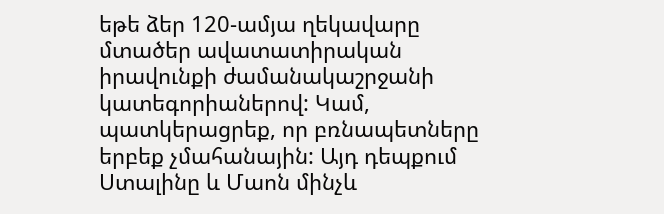եթե ձեր 120-ամյա ղեկավարը մտածեր ավատատիրական իրավունքի ժամանակաշրջանի կատեգորիաներով: Կամ, պատկերացրեք, որ բռնապետները երբեք չմահանային: Այդ դեպքում Ստալինը և Մաոն մինչև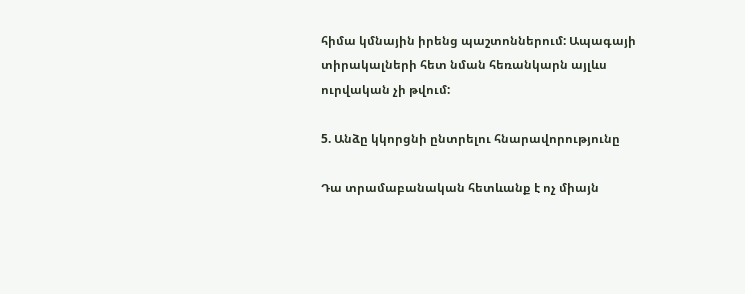հիմա կմնային իրենց պաշտոններում: Ապագայի տիրակալների հետ նման հեռանկարն այլևս ուրվական չի թվում:

5. Անձը կկորցնի ընտրելու հնարավորությունը

Դա տրամաբանական հետևանք է ոչ միայն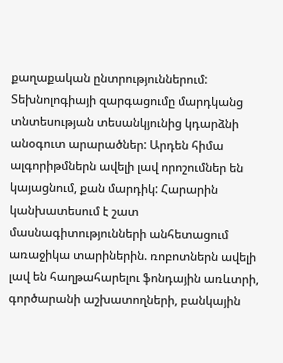քաղաքական ընտրություններում: Տեխնոլոգիայի զարգացումը մարդկանց տնտեսության տեսանկյունից կդարձնի անօգուտ արարածներ: Արդեն հիմա ալգորիթմներն ավելի լավ որոշումներ են կայացնում, քան մարդիկ: Հարարին կանխատեսում է շատ մասնագիտությունների անհետացում առաջիկա տարիներին. ռոբոտներն ավելի լավ են հաղթահարելու ֆոնդային առևտրի, գործարանի աշխատողների, բանկային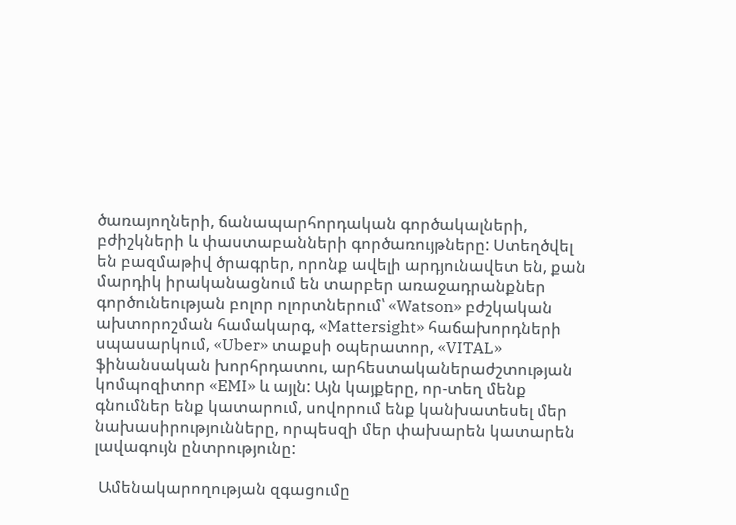ծառայողների, ճանապարհորդական գործակալների, բժիշկների և փաստաբանների գործառույթները: Ստեղծվել են բազմաթիվ ծրագրեր, որոնք ավելի արդյունավետ են, քան մարդիկ իրականացնում են տարբեր առաջադրանքներ գործունեության բոլոր ոլորտներում՝ «Watson» բժշկական ախտորոշման համակարգ, «Mattersight» հաճախորդների սպասարկում, «Uber» տաքսի օպերատոր, «VITAL» ֆինանսական խորհրդատու, արհեստականերաժշտության կոմպոզիտոր «EMI» և այլն: Այն կայքերը, որ-տեղ մենք գնումներ ենք կատարում, սովորում ենք կանխատեսել մեր նախասիրությունները, որպեսզի մեր փախարեն կատարեն լավագույն ընտրությունը:

 Ամենակարողության զգացումը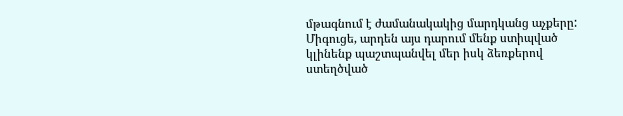մթագնում է ժամանակակից մարդկանց աչքերը: Միգուցե, արդեն այս դարում մենք ստիպված կլինենք պաշտպանվել մեր իսկ ձեռքերով ստեղծված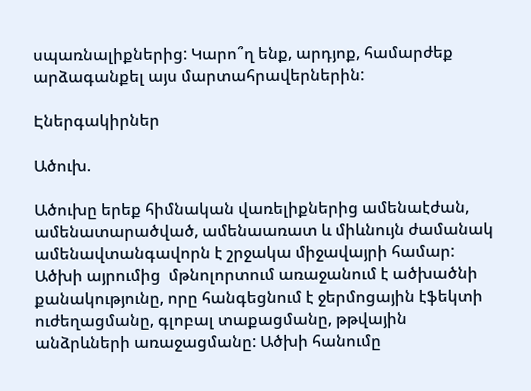սպառնալիքներից: Կարո՞ղ ենք, արդյոք, համարժեք արձագանքել այս մարտահրավերներին:

Էներգակիրներ

Ածուխ.

Ածուխը երեք հիմնական վառելիքներից ամենաէժան, ամենատարածված, ամենաառատ և միևնույն ժամանակ ամենավտանգավորն է շրջակա միջավայրի համար:  Ածխի այրումից  մթնոլորտում առաջանում է ածխածնի քանակությունը, որը հանգեցնում է ջերմոցային էֆեկտի ուժեղացմանը, գլոբալ տաքացմանը, թթվային անձրևների առաջացմանը: Ածխի հանումը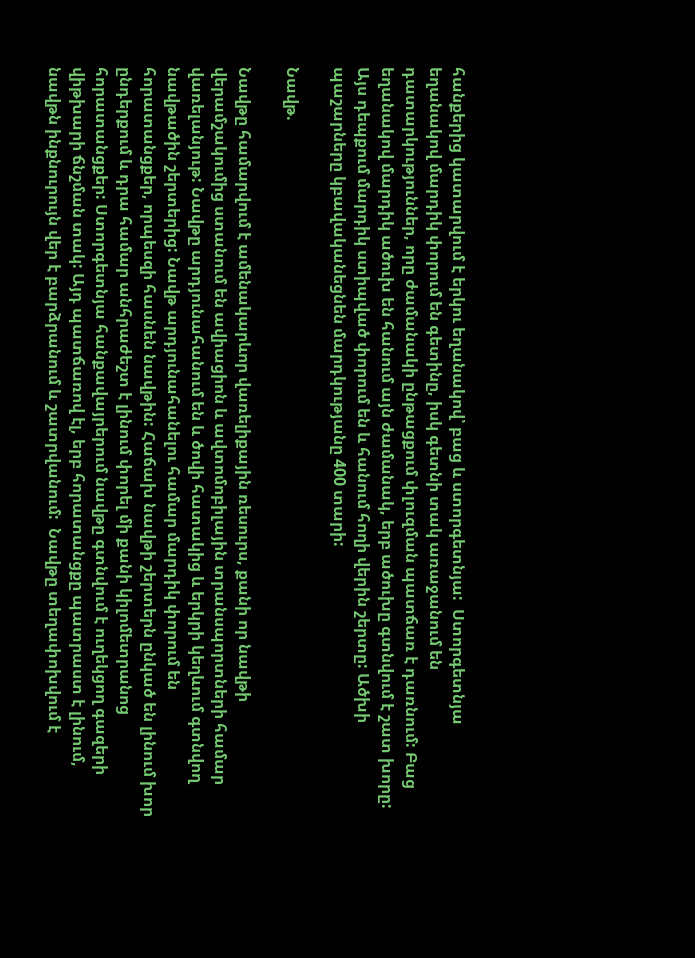հանքերից կատարվում է երկու եղանակով՝ բաց և ստորգետնյա:  Ստորգետնյա եղանակով մարդիկ փորում են գետինը, իսկ գետնի տակ առաջանում են դատարկություններ, որը ժամանակի ընթացքում փլուզման պատճառ է դառնում: Բաց եղանակով մարդիկ ածուխ են հանում այն ժամանակ, երբ ածուխը գտնվում է շատ խորը: Այս դեպքում մարդիկ ստիպված փորում են և հանում հողի վերին շերտը: Ածխի պաշարները կբավականեցնեն մարդկությանը 400 տարի:

Նավթ.

Նավթը համարվում է ամենակարևոր վառելիքային ռեսուրս, քանի որ նավթի վերամշակումից ստանում են ավիացիոն և ավտոմոբիլային տրանսպորտների համար վառելանյութ: Նավթը արդյունահանում են և ծովի հատակից և երկրի կեղևում գտնվող նավթածին շերտերից: Նավթ արդյունահանելու համար մարդիկ փորում են հորատանցքեր, որպեսզի հասնեն նավթին: Հաճախ նավթի շերտերն ընկած են լինում խոր ընդերքում և դրա համար անհրաժեշտ է լինում փորել մի քանի կիլոմետրանոց հորատանցքեր: Ստորգետնյա հանքավայրերում նավթը գտնվում է ուղեկցող գազերի վիթխարի ճնշման տակ: Այդ պատճառով էլ, երբ հորատանցքը պատրաստ է լինում, նավթն ինքնուրույն վեր է բարձրանում և շատրվանում:  Նավթը տեղափոխվում է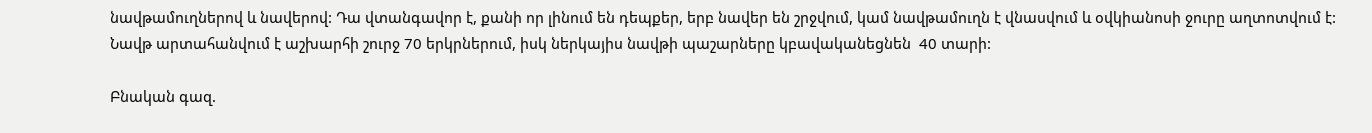նավթամուղներով և նավերով: Դա վտանգավոր է, քանի որ լինում են դեպքեր, երբ նավեր են շրջվում, կամ նավթամուղն է վնասվում և օվկիանոսի ջուրը աղտոտվում է: Նավթ արտահանվում է աշխարհի շուրջ 70 երկրներում, իսկ ներկայիս նավթի պաշարները կբավականեցնեն  40 տարի:

Բնական գազ.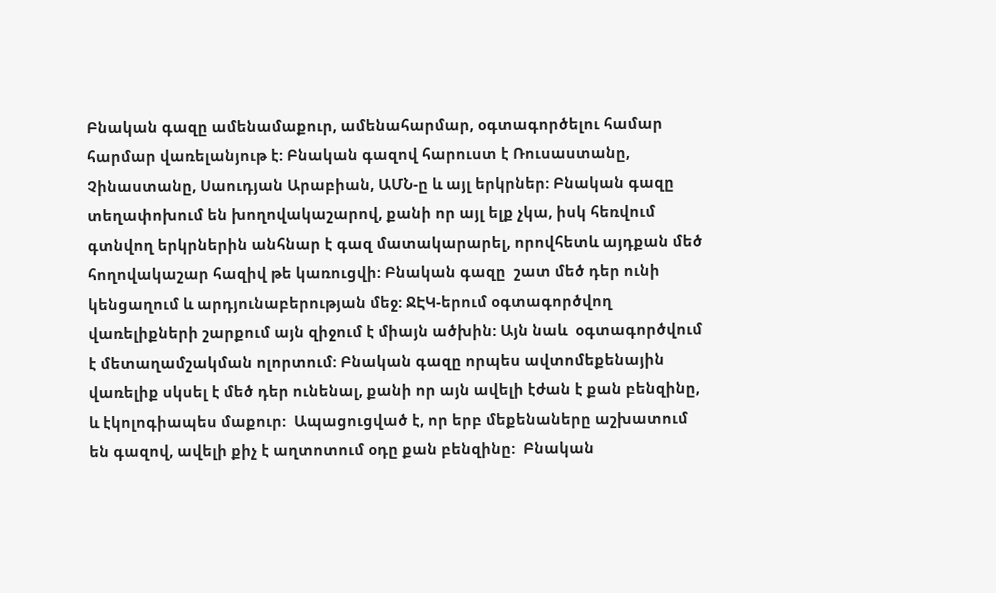Բնական գազը ամենամաքուր, ամենահարմար, օգտագործելու համար հարմար վառելանյութ է: Բնական գազով հարուստ է Ռուսաստանը, Չինաստանը, Սաուդյան Արաբիան, ԱՄՆ-ը և այլ երկրներ: Բնական գազը տեղափոխում են խողովակաշարով, քանի որ այլ ելք չկա, իսկ հեռվում գտնվող երկրներին անհնար է գազ մատակարարել, որովհետև այդքան մեծ հողովակաշար հազիվ թե կառուցվի: Բնական գազը  շատ մեծ դեր ունի կենցաղում և արդյունաբերության մեջ: ՋԷԿ-երում օգտագործվող վառելիքների շարքում այն զիջում է միայն ածխին: Այն նաև  օգտագործվում է մետաղամշակման ոլորտում: Բնական գազը որպես ավտոմեքենային վառելիք սկսել է մեծ դեր ունենալ, քանի որ այն ավելի էժան է քան բենզինը, և էկոլոգիապես մաքուր:  Ապացուցված է, որ երբ մեքենաները աշխատում են գազով, ավելի քիչ է աղտոտում օդը քան բենզինը:  Բնական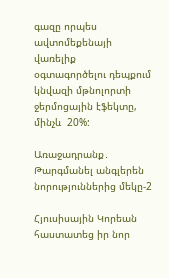գազը որպես ավտոմեքենայի վառելիք  օգտագործելու դեպքում  կնվազի մթնոլորտի ջերմոցային էֆեկտը, մինչև  20%:

Առաջադրանք․ Թարգմանել անգլերեն նորություններից մեկը-2

Հյուսիսային Կորեան հաստատեց իր նոր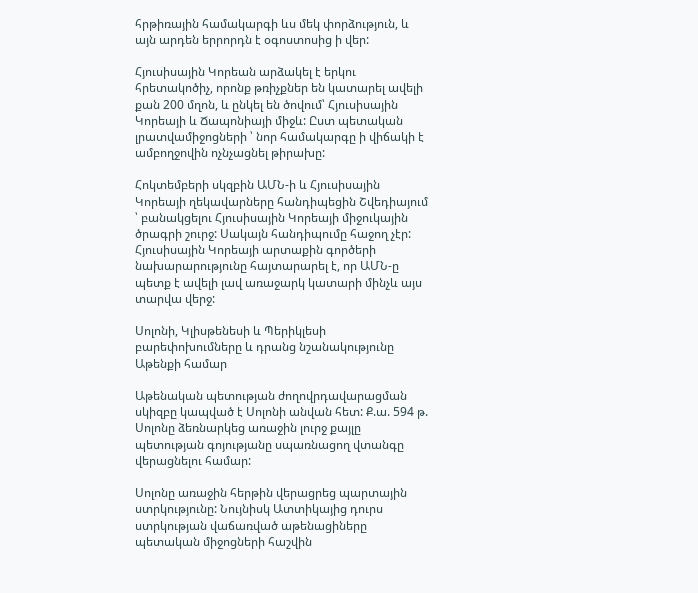հրթիռային համակարգի ևս մեկ փորձություն, և այն արդեն երրորդն է օգոստոսից ի վեր:

Հյուսիսային Կորեան արձակել է երկու հրետակոծիչ, որոնք թռիչքներ են կատարել ավելի քան 200 մղոն, և ընկել են ծովում՝ Հյուսիսային Կորեայի և Ճապոնիայի միջև: Ըստ պետական լրատվամիջոցների ՝ նոր համակարգը ի վիճակի է ամբողջովին ոչնչացնել թիրախը:

Հոկտեմբերի սկզբին ԱՄՆ-ի և Հյուսիսային Կորեայի ղեկավարները հանդիպեցին Շվեդիայում ՝ բանակցելու Հյուսիսային Կորեայի միջուկային ծրագրի շուրջ: Սակայն հանդիպումը հաջող չէր: Հյուսիսային Կորեայի արտաքին գործերի նախարարությունը հայտարարել է, որ ԱՄՆ-ը պետք է ավելի լավ առաջարկ կատարի մինչև այս տարվա վերջ:

Սոլոնի, Կլիսթենեսի և Պերիկլեսի բարեփոխումները և դրանց նշանակությունը Աթենքի համար

Աթենական պետության ժողովրդավարացման սկիզբը կապված է Սոլոնի անվան հետ: Ք.ա. 594 թ. Սոլոնը ձեռնարկեց առաջին լուրջ քայլը պետության գոյությանը սպառնացող վտանգը վերացնելու համար:

Սոլոնը առաջին հերթին վերացրեց պարտային ստրկությունը: Նույնիսկ Ատտիկայից դուրս ստրկության վաճառված աթենացիները պետական միջոցների հաշվին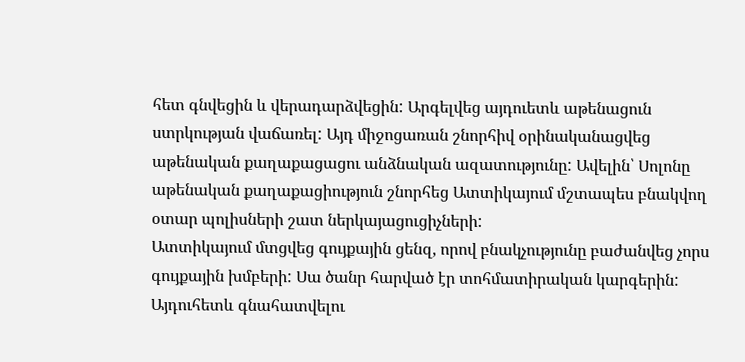հետ գնվեցին և վերադարձվեցին: Արգելվեց այդուետև աթենացուն ստրկության վաճառել: Այդ միջոցառան շնորհիվ օրինականացվեց աթենական քաղաքացացու անձնական ազատությունը: Ավելին՝ Սոլոնը աթենական քաղաքացիություն շնորհեց Ատտիկայում մշտապես բնակվող օտար պոլիսների շատ ներկայացուցիչների:
Ատտիկայում մտցվեց գույքային ցենզ, որով բնակչությունը բաժանվեց չորս գույքային խմբերի: Սա ծանր հարված էր տոհմատիրական կարգերին: Այդուհետև գնահատվելու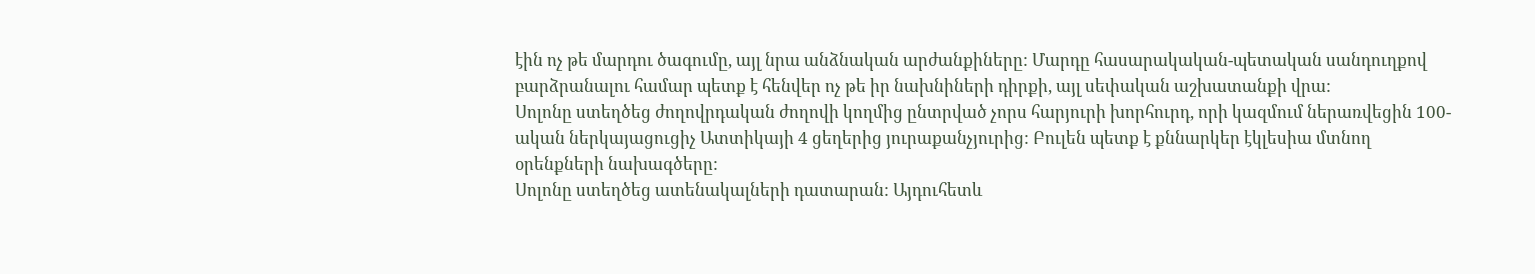էին ոչ թե մարդու ծագումը, այլ նրա անձնական արժանքիները: Մարդը հասարակական-պետական սանդուղքով բարձրանալու համար պետք է հենվեր ոչ թե իր նախնիների դիրքի, այլ սեփական աշխատանքի վրա:
Սոլոնը ստեղծեց ժողովրդական ժողովի կողմից ընտրված չորս հարյուրի խորհուրդ, որի կազմում ներառվեցին 100-ական ներկայացուցիչ Ատտիկայի 4 ցեղերից յուրաքանչյուրից: Բուլեն պետք է քննարկեր էկլեսիա մտնող օրենքների նախագծերը:
Սոլոնը ստեղծեց ատենակալների դատարան: Այդուհետև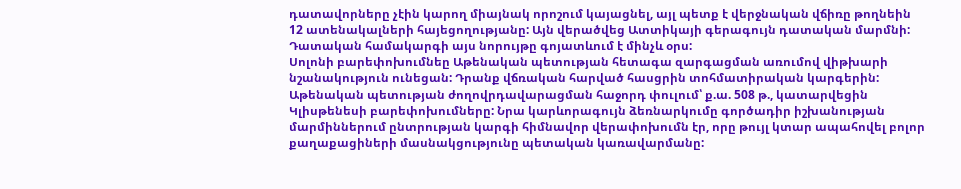դատավորները չէին կարող միայնակ որոշում կայացնել, այլ պետք է վերջնական վճիռը թողնեին 12 ատենակալների հայեցողությանը: Այն վերածվեց Ատտիկայի գերագույն դատական մարմնի: Դատական համակարգի այս նորույթը գոյատևում է մինչև օրս:
Սոլոնի բարեփոխումնեը Աթենական պետության հետագա զարգացման առումով վիթխարի նշանակություն ունեցան: Դրանք վճռական հարված հասցրին տոհմատիրական կարգերին:
Աթենական պետության ժողովրդավարացման հաջորդ փուլում՝ ք.ա. 508 թ., կատարվեցին Կլիսթենեսի բարեփոխումները: Նրա կարևորագույն ձեռնարկումը գործադիր իշխանության մարմիններում ընտրության կարգի հիմնավոր վերափոխումն էր, որը թույլ կտար ապահովել բոլոր քաղաքացիների մասնակցությունը պետական կառավարմանը: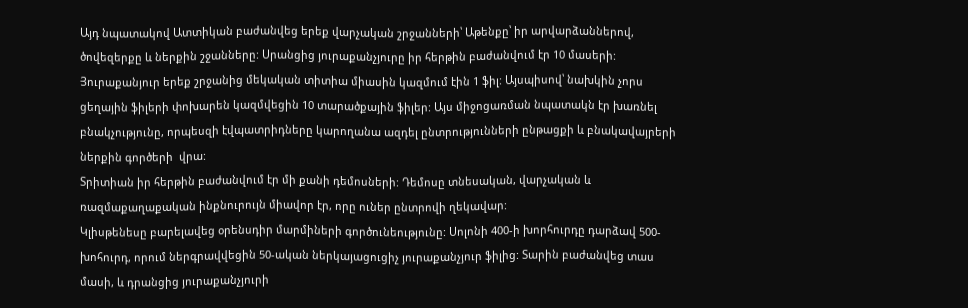Այդ նպատակով Ատտիկան բաժանվեց երեք վարչական շրջանների՝ Աթենքը՝ իր արվարձաններով, ծովեզերքը և ներքին շջանները: Սրանցից յուրաքանչյուրը իր հերթին բաժանվում էր 10 մասերի: Յուրաքանյուր երեք շրջանից մեկական տիտիա միասին կազմում էին 1 ֆիլ: Այսպիսով՝ նախկին չորս ցեղային ֆիլերի փոխարեն կազմվեցին 10 տարածքային ֆիլեր: Այս միջոցառման նպատակն էր խառնել բնակչությունը, որպեսզի էվպատրիդները կարողանա ազդել ընտրությունների ընթացքի և բնակավայրերի ներքին գործերի  վրա:
Տրիտիան իր հերթին բաժանվում էր մի քանի դեմոսների: Դեմոսը տնեսական, վարչական և ռազմաքաղաքական ինքնուրույն միավոր էր, որը ուներ ընտրովի ղեկավար:
Կլիսթենեսը բարելավեց օրենսդիր մարմիների գործունեությունը: Սոլոնի 400-ի խորհուրդը դարձավ 500-խոհուրդ, որում ներգրավվեցին 50-ական ներկայացուցիչ յուրաքանչյուր ֆիլից: Տարին բաժանվեց տաս մասի, և դրանցից յուրաքանչյուրի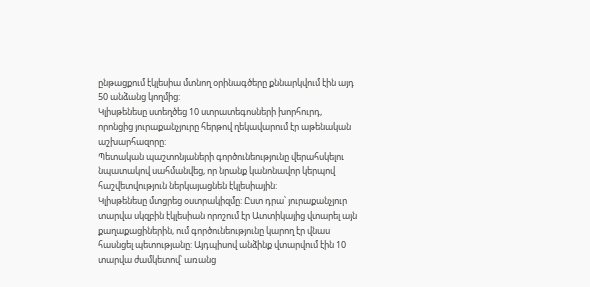ընթացքում էկլեսիա մտնող օրինագծերը քննարկվում էին այդ 50 անձանց կողմից:
Կլիսթենեսը ստեղծեց 10 ստրատեգոսների խորհուրդ, որոնցից յուրաքանչյուրը հերթով ղեկավարում էր աթենական աշխարհազորը:
Պետական պաշտոնյաների գործունեությունը վերահսկելու նպատակով սահմանվեց, որ նրանք կանոնավոր կերպով հաշվետվություն ներկայացնեն էկլեսիային:
Կլիսթենեսը մտցրեց օստրակիզմը: Ըստ դրա՝ յուրաքանչյուր տարվա սկզբին էկլեսիան որոշում էր Ատտիկայից վտարել այն քաղաքացիներին, ում գործունեությունը կարող էր վնաս հասնցել պետությանը: Այդպիսով անձինք վտարվում էին 10 տարվա ժամկետով՝ առանց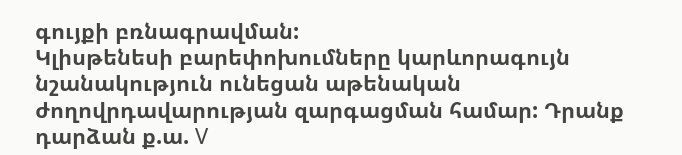գույքի բռնագրավման:
Կլիսթենեսի բարեփոխումները կարևորագույն նշանակություն ունեցան աթենական ժողովրդավարության զարգացման համար: Դրանք դարձան ք.ա. V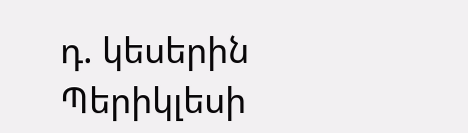դ. կեսերին Պերիկլեսի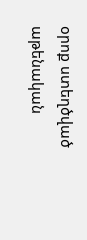օրոք ստեղծված աթենական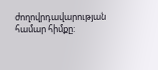ժողովրդավարության համար հիմքը: